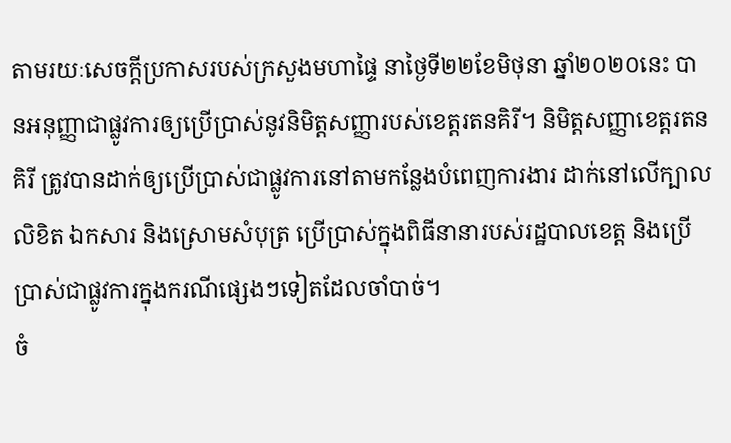តាមរយៈសេចក្តីប្រកាសរបស់ក្រសួងមហាផ្ទៃ នាថ្ងៃទី២២ខែមិថុនា ឆ្នាំ២០២០នេះ បានអនុញ្ញាជាផ្លូវការឲ្យប្រើប្រាស់នូវនិមិត្តសញ្ញារបស់ខេត្តរតនគិរី។ និមិត្តសញ្ញាខេត្តរតនគិរី ត្រូវបានដាក់ឲ្យប្រើប្រាស់ជាផ្លូវការនៅតាមកន្លែងបំពេញការងារ ដាក់នៅលើក្បាលលិខិត ឯកសារ និងស្រោមសំបុត្រ ប្រើប្រាស់ក្នុងពិធីនានារបស់រដ្ឋបាលខេត្ត និងប្រើប្រាស់ជាផ្លូវការក្នុងករណីផ្សេងៗទៀតដែលចាំបាច់។
ចំ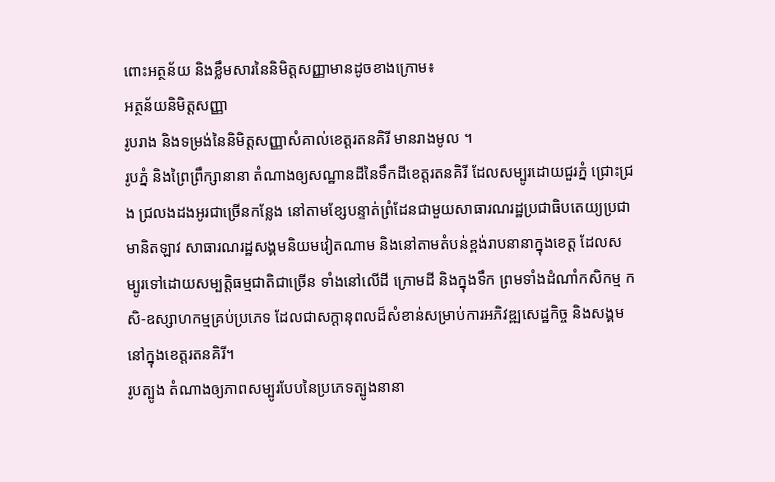ពោះអត្ថន័យ និងខ្លឹមសារនៃនិមិត្តសញ្ញាមានដូចខាងក្រោម៖
អត្ថន័យនិមិត្តសញ្ញា
រូបរាង និងទម្រង់នៃនិមិត្តសញ្ញាសំគាល់ខេត្តរតនគិរី មានរាងមូល ។
រូបភ្នំ និងព្រៃព្រឹក្សានានា តំណាងឲ្យសណ្ឋានដីនៃទឹកដីខេត្តរតនគិរី ដែលសម្បូរដោយជួរភ្នំ ជ្រោះជ្រង ជ្រលងដងអូរជាច្រើនកន្លែង នៅតាមខ្សែបន្ទាត់ព្រំដែនជាមួយសាធារណរដ្ឋប្រជាធិបតេយ្យប្រជាមានិតឡាវ សាធារណរដ្ឋសង្គមនិយមវៀតណាម និងនៅតាមតំបន់ខ្ពង់រាបនានាក្នុងខេត្ត ដែលសម្បូរទៅដោយសម្បត្តិធម្មជាតិជាច្រើន ទាំងនៅលើដី ក្រោមដី និងក្នុងទឹក ព្រមទាំងដំណាំកសិកម្ម កសិ-ឧស្សាហកម្មគ្រប់ប្រភេទ ដែលជាសក្តានុពលដ៏សំខាន់សម្រាប់ការអភិវឌ្ឍសេដ្ឋកិច្ច និងសង្គមនៅក្នុងខេត្តរតនគិរី។
រូបត្បូង តំណាងឲ្យភាពសម្បូរបែបនៃប្រភេទត្បូងនានា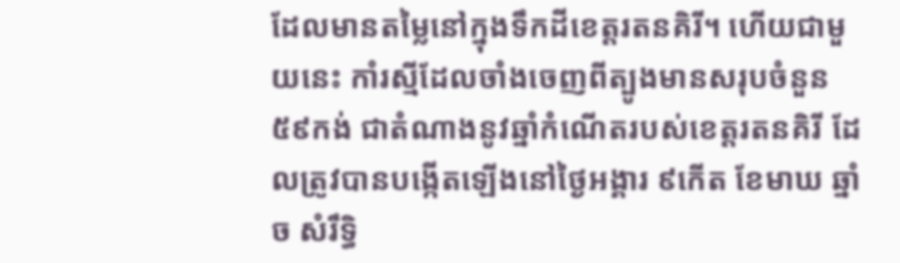ដែលមានតម្លៃនៅក្នុងទឹកដីខេត្តរតនគិរី។ ហើយជាមួយនេះ កាំរស្មីដែលចាំងចេញពីត្បូងមានសរុបចំនួន ៥៩កង់ ជាតំណាងនូវឆ្នាំកំណើតរបស់ខេត្តរតនគិរី ដែលត្រូវបានបង្កើតឡើងនៅថ្ងៃអង្គារ ៩កើត ខែមាឃ ឆ្នាំច សំរឹទ្ធិ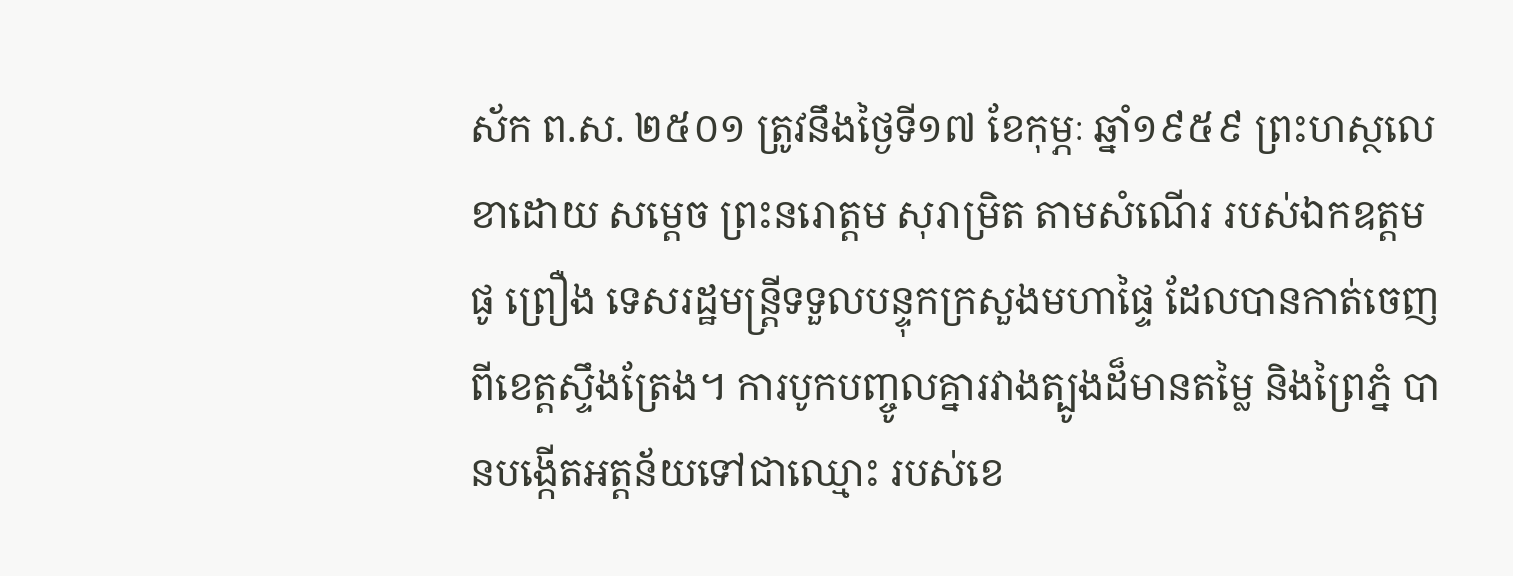ស័ក ព.ស. ២៥០១ ត្រូវនឹងថ្ងៃទី១៧ ខែកុម្ភៈ ឆ្នាំ១៩៥៩ ព្រះហស្ថលេខាដោយ សម្តេច ព្រះនរោត្តម សុរាម្រិត តាមសំណើរ របស់ឯកឧត្តម ផូ ព្រឿង ទេសរដ្ឋមន្រ្តីទទួលបន្ទុកក្រសួងមហាផ្ទៃ ដែលបានកាត់ចេញពីខេត្តស្ទឹងត្រែង។ ការបូកបញ្ចូលគ្នារវាងត្បូងដ៏មានតម្លៃ និងព្រៃភ្នំ បានបង្កើតអត្តន័យទៅជាឈ្មោះ របស់ខេ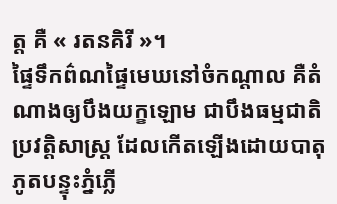ត្ត គឺ « រតនគិរី »។
ផ្ទៃទឹកព៌ណផ្ទៃមេឃនៅចំកណ្តាល គឺតំណាងឲ្យបឹងយក្ខឡោម ជាបឹងធម្មជាតិប្រវត្តិសាស្រ្ត ដែលកើតឡើងដោយបាតុភូតបន្ទុះភ្នំភ្លើ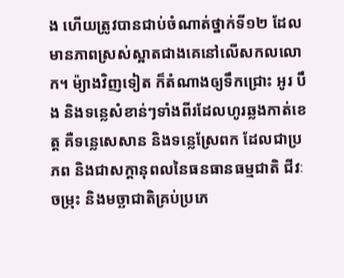ង ហើយត្រូវបានជាប់ចំណាត់ថ្នាក់ទី១២ ដែលមានភាពស្រស់ស្អាតជាងគេនៅលើសកលលោក។ ម៉្យាងវិញទៀត ក៏តំណាងឲ្យទឹកជ្រោះ អូរ បឹង និងទន្លេសំខាន់ៗទាំងពីរដែលហូរឆ្លងកាត់ខេត្ត គឺទន្លេសេសាន និងទន្លេស្រែពក ដែលជាប្រភព និងជាសក្ដានុពលនៃធនធានធម្មជាតិ ជីវៈចម្រុះ និងមច្ឆាជាតិគ្រប់ប្រភេ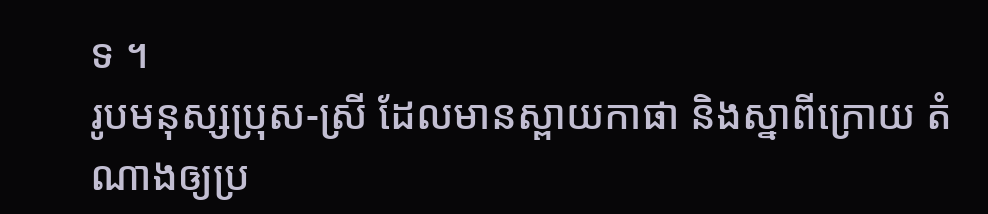ទ ។
រូបមនុស្សប្រុស-ស្រី ដែលមានស្ពាយកាផា និងស្នាពីក្រោយ តំណាងឲ្យប្រ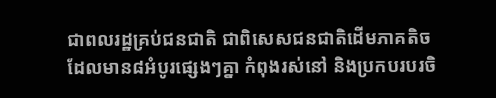ជាពលរដ្ឋគ្រប់ជនជាតិ ជាពិសេសជនជាតិដើមភាគតិចដែលមាន៨អំបូរផ្សេងៗគ្នា កំពុងរស់នៅ និងប្រកបរបរចិ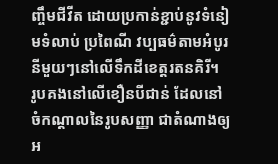ញ្ចឹមជីវីត ដោយប្រកាន់ខ្ជាប់នូវទំនៀមទំលាប់ ប្រពៃណី វប្បធម៌តាមអំបូរនីមួយៗនៅលើទឹកដីខេត្តរតនគិរី។
រូបគងនៅលើខឿនបីជាន់ ដែលនៅចំកណ្តាលនៃរូបសញ្ញា ជាតំណាងឲ្យអ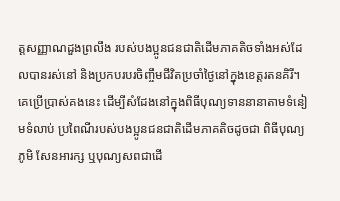ត្តសញ្ញាណដួងព្រលឹង របស់បងប្អូនជនជាតិដើមភាគតិចទាំងអស់ដែលបានរស់នៅ និងប្រកបរបរចិញ្ចឹមជីវិតប្រចាំថ្ងៃនៅក្នុងខេត្តរតនគិរី។គេប្រើប្រាស់គងនេះ ដើម្បីសំដែងនៅក្នុងពិធីបុណ្យទាននានាតាមទំនៀមទំលាប់ ប្រពៃណីរបស់បងប្អូនជនជាតិដើមភាគតិចដូចជា ពិធីបុណ្យភូមិ សែនអារក្ស ឬបុណ្យសពជាដើ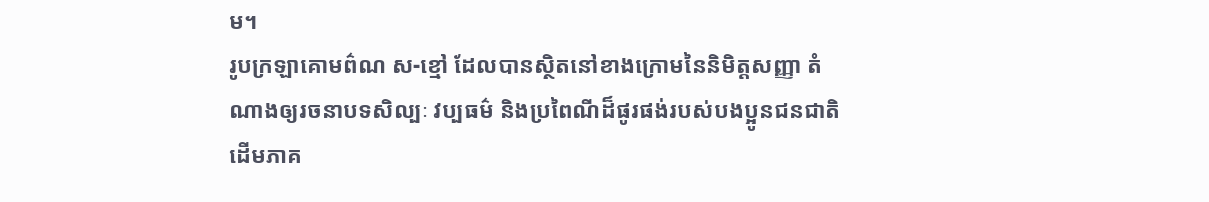ម។
រូបក្រឡាគោមព៌ណ ស-ខ្មៅ ដែលបានស្ថិតនៅខាងក្រោមនៃនិមិត្តសញ្ញា តំណាងឲ្យរចនាបទសិល្បៈ វប្បធម៌ និងប្រពៃណីដ៏ផូរផង់របស់បងប្អូនជនជាតិដើមភាគ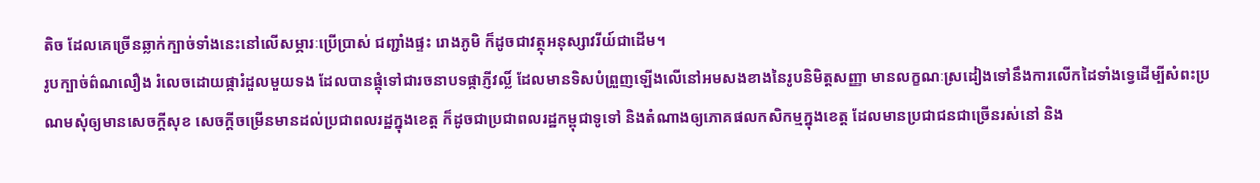តិច ដែលគេច្រើនឆ្លាក់ក្បាច់ទាំងនេះនៅលើសម្ភារៈប្រើប្រាស់ ជញ្ជាំងផ្ទះ រោងភូមិ ក៏ដូចជាវត្ថុអនុស្សាវរីយ៍ជាដើម។
រូបក្បាច់ព៌ណលឿង រំលេចដោយផ្ការំដួលមួយទង ដែលបានផ្គុំទៅជារចនាបទផ្កាភ្ញីវល្លិ៍ ដែលមានទិសបំព្រួញឡើងលើនៅអមសងខាងនៃរូបនិមិត្តសញ្ញា មានលក្ខណៈស្រដៀងទៅនឹងការលើកដៃទាំងទ្វេដើម្បីសំពះប្រណមសុំឲ្យមានសេចក្ដីសុខ សេចក្ដីចម្រើនមានដល់ប្រជាពលរដ្ឋក្នុងខេត្ត ក៏ដូចជាប្រជាពលរដ្ឋកម្ពុជាទូទៅ និងតំណាងឲ្យភោគផលកសិកម្មក្នុងខេត្ត ដែលមានប្រជាជនជាច្រើនរស់នៅ និង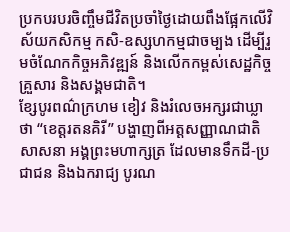ប្រកបរបរចិញ្ចឹមជីវិតប្រចាំថ្ងៃដោយពឹងផ្អែកលើវិស័យកសិកម្ម កសិ-ឧស្សហកម្មជាចម្បង ដើម្បីរួមចំណែកកិច្ចអភិវឌ្ឍន៍ និងលើកកម្ពស់សេដ្ឋកិច្ចគ្រួសារ និងសង្គមជាតិ។
ខ្សែបូរពណ៌ក្រហម ខៀវ និងរំលេចអក្សរជាឃ្លាថា “ខេត្តរតនគិរី” បង្ហាញពីអត្តសញ្ញាណជាតិសាសនា អង្គព្រះមហាក្សត្រ ដែលមានទឹកដី-ប្រជាជន និងឯករាជ្យ បូរណ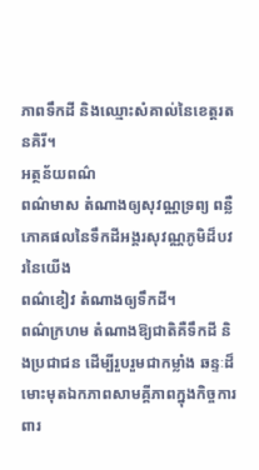ភាពទឹកដី និងឈ្មោះសំគាល់នៃខេត្តរតនគិរី។
អត្ថន័យពណ៌
ពណ៌មាស តំណាងឲ្យសុវណ្ណទ្រព្យ ពន្លឺភោគផលនៃទឹកដីអង្គរសុវណ្ណភូមិដ៏បវរនៃយើង
ពណ៌ខៀវ តំណាងឲ្យទឹកដី។
ពណ៌ក្រហម តំណាងឱ្យជាតិគឺទឹកដី និងប្រជាជន ដើម្បីរួបរួមជាកម្លាំង ឆន្ទៈដ៏មោះមុតឯកភាពសាមគ្គីភាពក្នុងកិច្ចការពារ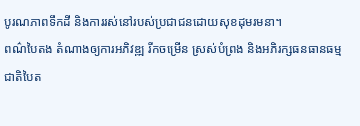បូរណភាពទឹកដី និងការរស់នៅរបស់ប្រជាជនដោយសុខដុមរមនា។
ពណ៌បៃតង តំណាងឲ្យការអភិវឌ្ឍ រីកចម្រើន ស្រស់បំព្រង និងអភិរក្សធនធានធម្មជាតិបៃត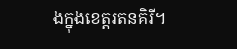ងក្នុងខេត្តរតនគិរី។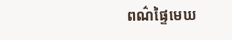ពណ៌ផ្ទៃមេឃ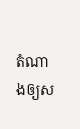តំណាងឲ្យស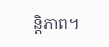ន្តិភាព។